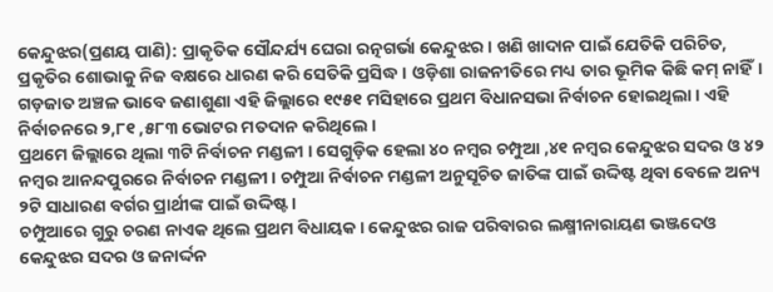କେନ୍ଦୁଝର(ପ୍ରଣୟ ପାଣି): ପ୍ରାକୃତିକ ସୌନ୍ଦର୍ଯ୍ୟ ଘେରା ରତ୍ନଗର୍ଭା କେନ୍ଦୁଝର। ଖଣି ଖାଦାନ ପାଇଁ ଯେତିକି ପରିଚିତ, ପ୍ରକୃତିର ଶୋଭାକୁ ନିଜ ବକ୍ଷରେ ଧାରଣ କରି ସେତିକି ପ୍ରସିଦ୍ଧ। ଓଡ଼ିଶା ରାଜନୀତିରେ ମଧ୍ୟ ତାର ଭୂମିକ କିଛି କମ୍ ନାହିଁ। ଗଡ଼ଜାତ ଅଞ୍ଚଳ ଭାବେ ଜଣାଶୁଣା ଏହି ଜିଲ୍ଲାରେ ୧୯୫୧ ମସିହାରେ ପ୍ରଥମ ବିଧାନସଭା ନିର୍ବାଚନ ହୋଇଥିଲା। ଏହି ନିର୍ବାଚନରେ ୨,୮୧ ,୫୮୩ ଭୋଟର ମତଦାନ କରିଥିଲେ।
ପ୍ରଥମେ ଜିଲ୍ଲାରେ ଥିଲା ୩ଟି ନିର୍ବାଚନ ମଣ୍ଡଳୀ । ସେଗୁଡ଼ିକ ହେଲା ୪୦ ନମ୍ୱର ଚମ୍ପୁଆ ,୪୧ ନମ୍ୱର କେନ୍ଦୁଝର ସଦର ଓ ୪୨ ନମ୍ୱର ଆନନ୍ଦପୁରରେ ନିର୍ବାଚନ ମଣ୍ଡଳୀ। ଚମ୍ପୁଆ ନିର୍ବାଚନ ମଣ୍ଡଳୀ ଅନୁସୂଚିତ ଜାତିଙ୍କ ପାଇଁ ଉଦ୍ଦିଷ୍ଟ ଥିବା ବେଳେ ଅନ୍ୟ ୨ଟି ସାଧାରଣ ବର୍ଗର ପ୍ରାର୍ଥୀଙ୍କ ପାଇଁ ଉଦ୍ଦିଷ୍ଟ ।
ଚମ୍ପୁଆରେ ଗୁରୁ ଚରଣ ନାଏକ ଥିଲେ ପ୍ରଥମ ବିଧାୟକ। କେନ୍ଦୁଝର ରାଜ ପରିବାରର ଲକ୍ଷ୍ମୀନାରାୟଣ ଭଞ୍ଜଦେଓ କେନ୍ଦୁଝର ସଦର ଓ ଜନାର୍ଦ୍ଦନ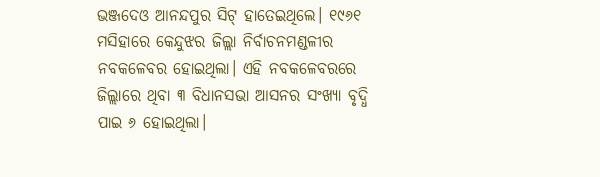ଭଞ୍ଜଦେଓ ଆନନ୍ଦପୁର ସିଟ୍ ହାତେଇଥିଲେ। ୧୯୬୧ ମସିହାରେ କେନ୍ଦୁଝର ଜିଲ୍ଲା ନିର୍ବାଚନମଣ୍ଡଳୀର ନବକଳେବର ହୋଇଥିଲା। ଏହି ନବକଳେବରରେ ଜିଲ୍ଲାରେ ଥିବା ୩ ବିଧାନସଭା ଆସନର ସଂଖ୍ୟା ବୃଦ୍ଧି ପାଇ ୬ ହୋଇଥିଲା।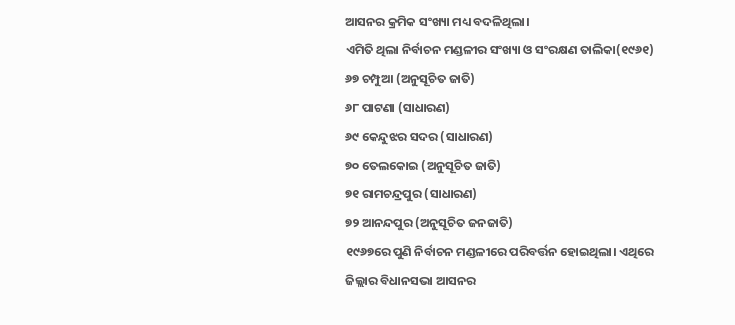ଆସନର କ୍ରମିକ ସଂଖ୍ୟା ମଧ୍ୟ ବଦଳିଥିଲା।
ଏମିତି ଥିଲା ନିର୍ବାଚନ ମଣ୍ଡଳୀର ସଂଖ୍ୟା ଓ ସଂରକ୍ଷଣ ତାଲିକା(୧୯୬୧)
୬୭ ଚମ୍ପୁଆ (ଅନୁସୂଚିତ ଜାତି)
୬୮ ପାଟଣା (ସାଧାରଣ)
୬୯ କେନ୍ଦୁଝର ସଦର (ସାଧାରଣ)
୭୦ ତେଲକୋଇ (ଅନୁସୂଚିତ ଜାତି)
୭୧ ରାମଚନ୍ଦ୍ରପୁର (ସାଧାରଣ)
୭୨ ଆନନ୍ଦପୁର (ଅନୁସୂଚିତ ଜନଜାତି)
୧୯୬୭ରେ ପୁଣି ନିର୍ବାଚନ ମଣ୍ଡଳୀରେ ପରିବର୍ତ୍ତନ ହୋଇଥିଲା। ଏଥିରେ ଜିଲ୍ଲାର ବିଧାନସଭା ଆସନର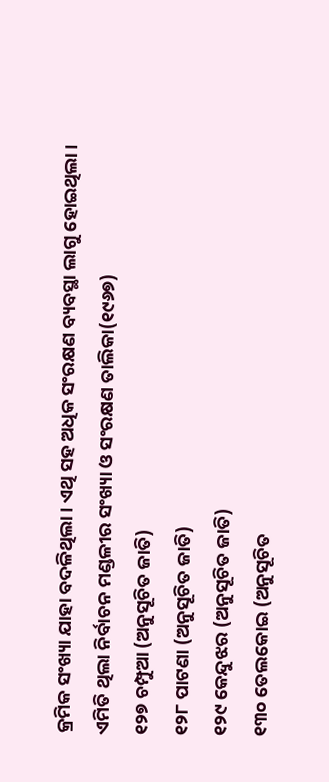କ୍ରମିକ ସଂଖ୍ୟା ଯାହା ବଦଳିଥିଲା। ଏଥି ସହ ଅଧିକ ସଂରକ୍ଷଣ ବ୍ୟବସ୍ଥା ଲାଗୁ ହୋଇଥିଲା।
ଏମିତି ଥିଲା ନିର୍ବାଚନ ମଣ୍ଡଳୀର ସଂଖ୍ୟା ଓ ସଂରକ୍ଷଣ ତାଲିକା(୧୯୬୭)
୧୨୭ ଚମ୍ପୁଆ (ଅନୁସୂଚିତ ଜାତି)
୧୨୮ ପାଟଣା (ଅନୁସୂଚିତ ଜାତି)
୧୨୯ କେନ୍ଦୁଝର (ଅନୁସୂଚିତ ଜାତି)
୧୩୦ ତେଲକୋଇ (ଅନୁସୂଚିତ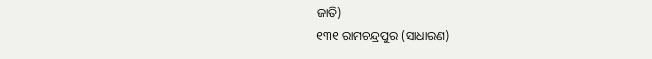ଜାତି)
୧୩୧ ରାମଚନ୍ଦ୍ରପୁର (ସାଧାରଣ)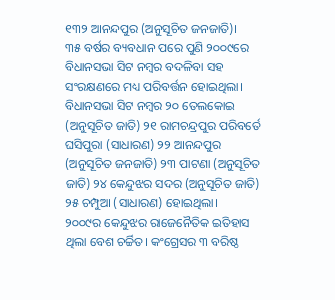୧୩୨ ଆନନ୍ଦପୁର (ଅନୁସୂଚିତ ଜନଜାତି)।
୩୫ ବର୍ଷର ବ୍ୟବଧାନ ପରେ ପୁଣି ୨୦୦୯ରେ ବିଧାନସଭା ସିଟ ନମ୍ୱର ବଦଳିବା ସହ ସଂରକ୍ଷଣରେ ମଧ୍ୟ ପରିବର୍ତ୍ତନ ହୋଇଥିଲା।
ବିଧାନସଭା ସିଟ ନମ୍ୱର ୨୦ ତେଲକୋଇ (ଅନୁସୂଚିତ ଜାତି) ୨୧ ରାମଚନ୍ଦ୍ରପୁର ପରିବର୍ତେ ଘସିପୁରା (ସାଧାରଣ) ୨୨ ଆନନ୍ଦପୁର (ଅନୁସୂଚିତ ଜନଜାତି) ୨୩ ପାଟଣା (ଅନୁସୂଚିତ ଜାତି) ୨୪ କେନ୍ଦୁଝର ସଦର (ଅନୁସୂଚିତ ଜାତି) ୨୫ ଚମ୍ପୁଆ (ସାଧାରଣ) ହୋଇଥିଲା।
୨୦୦୯ର କେନ୍ଦୁଝର ରାଜେନୈତିକ ଇତିହାସ ଥିଲା ବେଶ ଚର୍ଚ୍ଚିତ। କଂଗ୍ରେସର ୩ ବରିଷ୍ଠ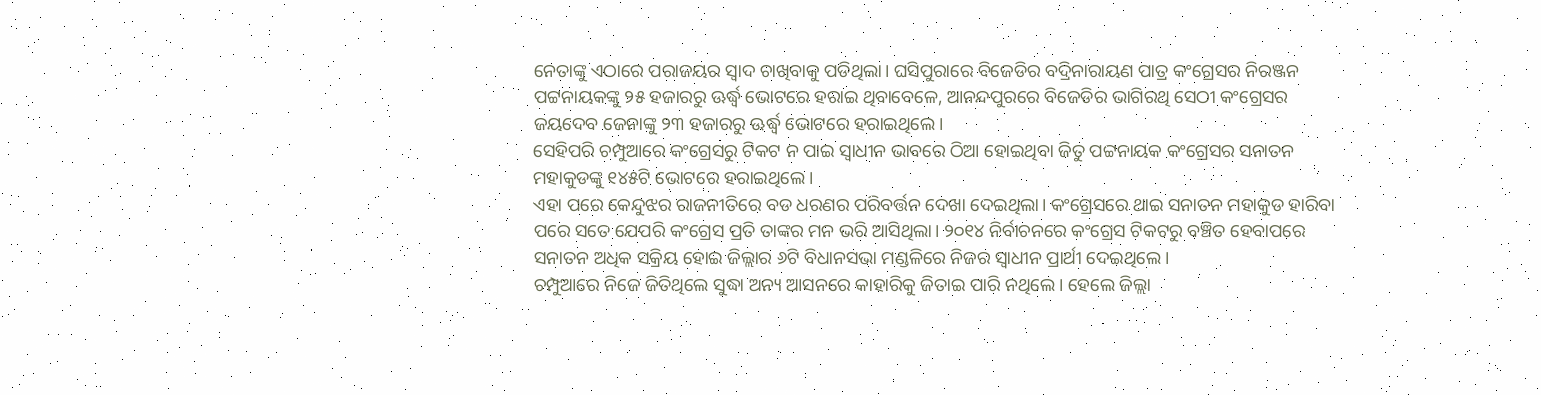ନେତାଙ୍କୁ ଏଠାରେ ପରାଜୟର ସ୍ୱାଦ ଚାଖିବାକୁ ପଡିଥିଲା। ଘସିପୁରାରେ ବିଜେଡିର ବଦ୍ରିନାରାୟଣ ପାତ୍ର କଂଗ୍ରେସର ନିରଞ୍ଜନ ପଟ୍ଟନାୟକଙ୍କୁ ୨୫ ହଜାରରୁ ଊର୍ଦ୍ଧ୍ୱ ଭୋଟରେ ହରାଇ ଥିବାବେଳେ, ଆନନ୍ଦପୁରରେ ବିଜେଡିର ଭାଗିରଥି ସେଠୀ କଂଗ୍ରେସର ଜୟଦେବ ଜେନାଙ୍କୁ ୨୩ ହଜାରରୁ ଊର୍ଦ୍ଧ୍ୱ ଭୋଟରେ ହରାଇଥିଲେ।
ସେହିପରି ଚମ୍ପୁଆରେ କଂଗ୍ରେସରୁ ଟିକଟ ନ ପାଇ ସ୍ୱାଧୀନ ଭାବରେ ଠିଆ ହୋଇଥିବା ଜିତୁ ପଟ୍ଟନାୟକ କଂଗ୍ରେସର ସନାତନ ମହାକୁଡଙ୍କୁ ୧୪୫ଟି ଭୋଟରେ ହରାଇଥିଲେ।
ଏହା ପରେ କେନ୍ଦୁଝର ରାଜନୀତିରେ ବଡ ଧରଣର ପରିବର୍ତ୍ତନ ଦେଖା ଦେଇଥିଲା। କଂଗ୍ରେସରେ ଥାଇ ସନାତନ ମହାକୁଡ ହାରିବା ପରେ ସତେ ଯେପରି କଂଗ୍ରେସ ପ୍ରତି ତାଙ୍କର ମନ ଭରି ଆସିଥିଲା। ୨୦୧୪ ନିର୍ବାଚନରେ କଂଗ୍ରେସ ଟିକଟରୁ ବଞ୍ଚିତ ହେବାପରେ ସନାତନ ଅଧିକ ସକ୍ରିୟ ହୋଇ ଜିଲ୍ଲାର ୬ଟି ବିଧାନସଭା ମଣ୍ଡଳିରେ ନିଜର ସ୍ୱାଧୀନ ପ୍ରାର୍ଥୀ ଦେଇଥିଲେ।
ଚମ୍ପୁଆରେ ନିଜେ ଜିତିଥିଲେ ସୁଦ୍ଧା ଅନ୍ୟ ଆସନରେ କାହାରିକୁ ଜିତାଇ ପାରି ନଥିଲେ। ହେଲେ ଜିଲ୍ଲା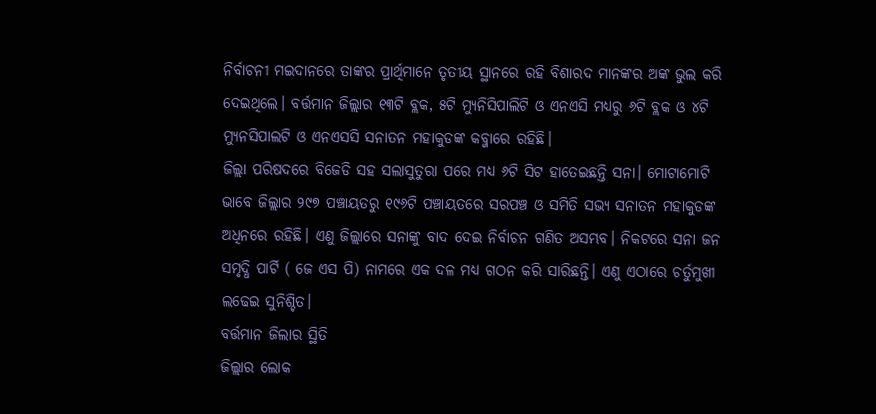ନିର୍ବାଚନୀ ମଇଦାନରେ ତାଙ୍କର ପ୍ରାର୍ଥିମାନେ ତୃତୀୟ ସ୍ଥାନରେ ରହି ବିଶାରଦ ମାନଙ୍କର ଅଙ୍କ ଭୁଲ କରି ଦେଇଥିଲେ। ବର୍ତ୍ତମାନ ଜିଲ୍ଲାର ୧୩ଟି ବ୍ଲକ, ୫ଟି ମ୍ୟୁନିସିପାଲିଟି ଓ ଏନଏସି ମଧ୍ୟରୁ ୬ଟି ବ୍ଲକ ଓ ୪ଟି ମ୍ୟୁନସିପାଲଟି ଓ ଏନଏସସି ସନାତନ ମହାକୁଡଙ୍କ କବ୍ଜାରେ ରହିଛି।
ଜିଲ୍ଲା ପରିଷଦରେ ବିଜେଡି ସହ ସଲାସୁତୁରା ପରେ ମଧ୍ୟ ୬ଟି ସିଟ ହାତେଇଛନ୍ତି ସନା। ମୋଟାମୋଟି ଭାବେ ଜିଲ୍ଲାର ୨୯୭ ପଞ୍ଚାୟତରୁ ୧୯୬ଟି ପଞ୍ଚାୟତରେ ସରପଞ୍ଚ ଓ ସମିତି ସଭ୍ୟ ସନାତନ ମହାକୁଡଙ୍କ ଅଧିନରେ ରହିଛି। ଏଣୁ ଜିଲ୍ଲାରେ ସନାଙ୍କୁ ବାଦ ଦେଇ ନିର୍ବାଚନ ଗଣିତ ଅସମ୍ଭବ। ନିକଟରେ ସନା ଜନ ସମୃଦ୍ଧି ପାର୍ଟି ( ଜେ ଏସ ପି) ନାମରେ ଏକ ଦଳ ମଧ୍ୟ ଗଠନ କରି ସାରିଛନ୍ତି। ଏଣୁ ଏଠାରେ ଚର୍ତୁମୁଖୀ ଲଢେଇ ସୁନିଶ୍ଚିତ।
ବର୍ତ୍ତମାନ ଜିଲାର ସ୍ଥିତି
ଜିଲ୍ଲାର ଲୋକ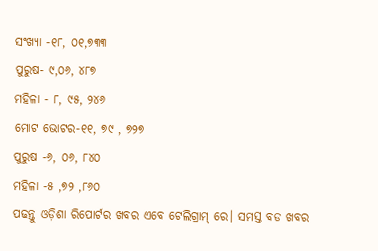ସଂଖ୍ୟା -୧୮, ୦୧,୭୩୩
ପୁରୁଷ- ୯,୦୬, ୪୮୭
ମହିଳା - ୮, ୯୫, ୨୪୬
ମୋଟ ଭୋଟର-୧୧, ୭୯ , ୭୨୭
ପୁରୁଷ -୬, ୦୬, ୮୪୦
ମହିଳା -୫ ,୭୨ ,୮୬୦
ପଢନ୍ତୁ ଓଡ଼ିଶା ରିପୋର୍ଟର ଖବର ଏବେ ଟେଲିଗ୍ରାମ୍ ରେ। ସମସ୍ତ ବଡ ଖବର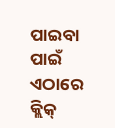ପାଇବା ପାଇଁ ଏଠାରେ କ୍ଲିକ୍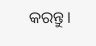କରନ୍ତୁ।